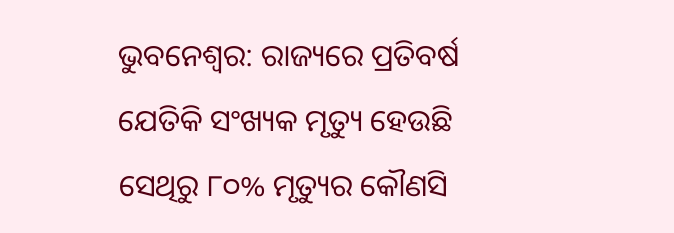ଭୁବନେଶ୍ବର: ରାଜ୍ୟରେ ପ୍ରତିବର୍ଷ ଯେତିକି ସଂଖ୍ୟକ ମୃତ୍ୟୁ ହେଉଛି ସେଥିରୁ ୮୦% ମୃତ୍ୟୁର କୌଣସି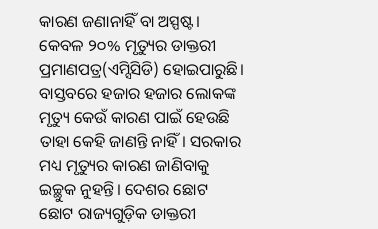କାରଣ ଜଣାନାହିଁ ବା ଅସ୍ପଷ୍ଟ। କେବଳ ୨୦% ମୃତ୍ୟୁର ଡାକ୍ତରୀ ପ୍ରମାଣପତ୍ର(ଏମ୍ସିସିଡି) ହୋଇପାରୁଛି। ବାସ୍ତବରେ ହଜାର ହଜାର ଲୋକଙ୍କ ମୃତ୍ୟୁ କେଉଁ କାରଣ ପାଇଁ ହେଉଛି ତାହା କେହି ଜାଣନ୍ତି ନାହିଁ। ସରକାର ମଧ୍ୟ ମୃତ୍ୟୁର କାରଣ ଜାଣିବାକୁ ଇଚ୍ଛୁକ ନୁହନ୍ତି। ଦେଶର ଛୋଟ ଛୋଟ ରାଜ୍ୟଗୁଡ଼ିକ ଡାକ୍ତରୀ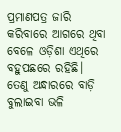ପ୍ରମାଣପତ୍ର ଜାରି କରିବାରେ ଆଗରେ ଥିବା ବେଳେ ଓଡ଼ିଶା ଏଥିରେ ବହୁପଛରେ ରହିଛି। ତେଣୁ ଅନ୍ଧାରରେ ବାଡ଼ି ବୁଲାଇବା ଭଳି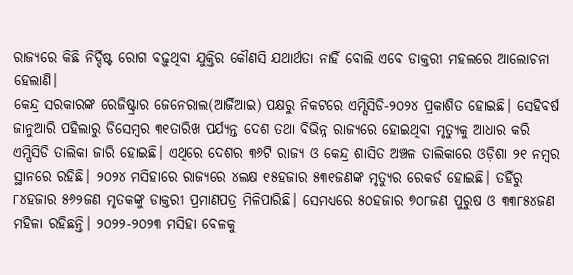ରାଜ୍ୟରେ କିଛି ନିର୍ଦ୍ଦିଷ୍ଟ ରୋଗ ବଢ଼ୁଥିବା ଯୁକ୍ତିର କୌଣସି ଯଥାର୍ଥତା ନାହିଁ ବୋଲି ଏବେ ଡାକ୍ତରୀ ମହଲରେ ଆଲୋଚନା ହେଲାଣି।
କେନ୍ଦ୍ର ସରକାରଙ୍କ ରେଜିଷ୍ଟ୍ରାର ଜେନେରାଲ(ଆର୍ଜିଆଇ) ପକ୍ଷରୁ ନିକଟରେ ଏମ୍ସିସିଡି-୨୦୨୪ ପ୍ରକାଶିତ ହୋଇଛି। ସେହିବର୍ଷ ଜାନୁଆରି ପହିଲାରୁ ଡିସେମ୍ବର ୩୧ତାରିଖ ପର୍ଯ୍ୟନ୍ତ ଦେଶ ତଥା ବିଭିନ୍ନ ରାଜ୍ୟରେ ହୋଇଥିବା ମୃତ୍ୟୁକୁ ଆଧାର କରି ଏମ୍ସିସିଡି ତାଲିକା ଜାରି ହୋଇଛି। ଏଥିରେ ଦେଶର ୩୬ଟି ରାଜ୍ୟ ଓ କେନ୍ଦ୍ର ଶାସିତ ଅଞ୍ଚଳ ତାଲିକାରେ ଓଡ଼ିଶା ୨୧ ନମ୍ବର ସ୍ଥାନରେ ରହିଛି। ୨୦୨୪ ମସିହାରେ ରାଜ୍ୟରେ ୪ଲକ୍ଷ ୧୫ହଜାର ୫୩୧ଜଣଙ୍କ ମୃତ୍ୟୁର ରେକର୍ଡ ହୋଇଛି। ତହିଁରୁ ୮୪ହଜାର ୫୬୨ଜଣ ମୃତକଙ୍କୁ ଡାକ୍ତରୀ ପ୍ରମାଣପତ୍ର ମିଳିପାରିଛି। ସେମଧ୍ୟରେ ୫୦ହଜାର ୭୦୮ଜଣ ପୁରୁଷ ଓ ୩୩୮୫୪ଜଣ ମହିଳା ରହିଛନ୍ତି। ୨୦୨୨-୨୦୨୩ ମସିହା ବେଳକୁ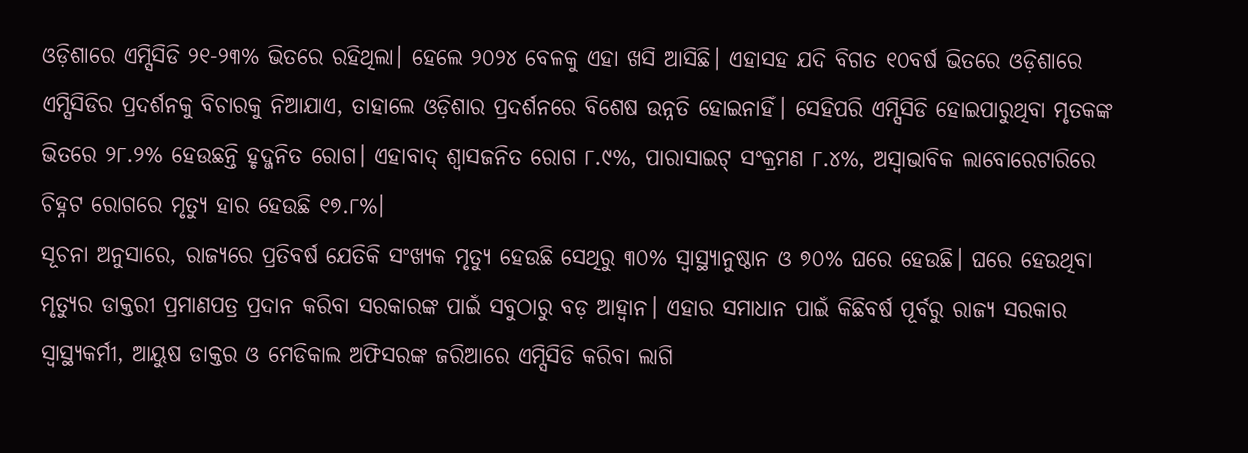ଓଡ଼ିଶାରେ ଏମ୍ସିସିଡି ୨୧-୨୩% ଭିତରେ ରହିଥିଲା। ହେଲେ ୨୦୨୪ ବେଳକୁ ଏହା ଖସି ଆସିଛି। ଏହାସହ ଯଦି ବିଗତ ୧୦ବର୍ଷ ଭିତରେ ଓଡ଼ିଶାରେ ଏମ୍ସିସିଡିର ପ୍ରଦର୍ଶନକୁ ବିଚାରକୁ ନିଆଯାଏ, ତାହାଲେ ଓଡ଼ିଶାର ପ୍ରଦର୍ଶନରେ ବିଶେଷ ଉନ୍ନତି ହୋଇନାହିଁ। ସେହିପରି ଏମ୍ସିସିଡି ହୋଇପାରୁଥିବା ମୃତକଙ୍କ ଭିତରେ ୨୮.୨% ହେଉଛନ୍ତି ହୃଦ୍ଜନିତ ରୋଗ। ଏହାବାଦ୍ ଶ୍ବାସଜନିତ ରୋଗ ୮.୯%, ପାରାସାଇଟ୍ ସଂକ୍ରମଣ ୮.୪%, ଅସ୍ବାଭାବିକ ଲାବୋରେଟାରିରେ ଚିହ୍ନଟ ରୋଗରେ ମୃତ୍ୟୁ ହାର ହେଉଛି ୧୭.୮%।
ସୂଚନା ଅନୁସାରେ, ରାଜ୍ୟରେ ପ୍ରତିବର୍ଷ ଯେତିକି ସଂଖ୍ୟକ ମୃତ୍ୟୁ ହେଉଛି ସେଥିରୁ ୩୦% ସ୍ବାସ୍ଥ୍ୟାନୁଷ୍ଠାନ ଓ ୭୦% ଘରେ ହେଉଛି। ଘରେ ହେଉଥିବା ମୃତ୍ୟୁର ଡାକ୍ତରୀ ପ୍ରମାଣପତ୍ର ପ୍ରଦାନ କରିବା ସରକାରଙ୍କ ପାଇଁ ସବୁଠାରୁ ବଡ଼ ଆହ୍ବାନ। ଏହାର ସମାଧାନ ପାଇଁ କିଛିବର୍ଷ ପୂର୍ବରୁ ରାଜ୍ୟ ସରକାର ସ୍ବାସ୍ଥ୍ୟକର୍ମୀ, ଆୟୁଷ ଡାକ୍ତର ଓ ମେଡିକାଲ ଅଫିସରଙ୍କ ଜରିଆରେ ଏମ୍ସିସିଡି କରିବା ଲାଗି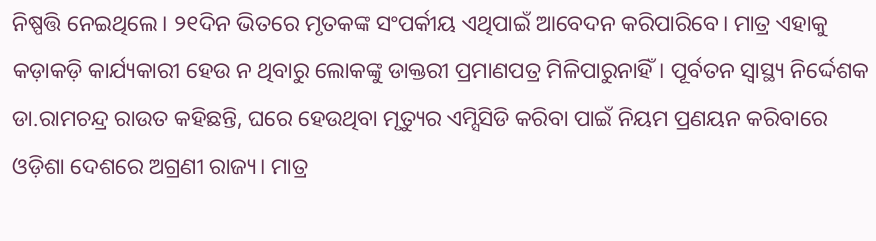ନିଷ୍ପତ୍ତି ନେଇଥିଲେ। ୨୧ଦିନ ଭିତରେ ମୃତକଙ୍କ ସଂପର୍କୀୟ ଏଥିପାଇଁ ଆବେଦନ କରିପାରିବେ। ମାତ୍ର ଏହାକୁ କଡ଼ାକଡ଼ି କାର୍ଯ୍ୟକାରୀ ହେଉ ନ ଥିବାରୁ ଲୋକଙ୍କୁ ଡାକ୍ତରୀ ପ୍ରମାଣପତ୍ର ମିଳିପାରୁନାହିଁ। ପୂର୍ବତନ ସ୍ବାସ୍ଥ୍ୟ ନିର୍ଦ୍ଦେଶକ ଡା.ରାମଚନ୍ଦ୍ର ରାଉତ କହିଛନ୍ତି, ଘରେ ହେଉଥିବା ମୃତ୍ୟୁର ଏମ୍ସିସିଡି କରିବା ପାଇଁ ନିୟମ ପ୍ରଣୟନ କରିବାରେ ଓଡ଼ିଶା ଦେଶରେ ଅଗ୍ରଣୀ ରାଜ୍ୟ। ମାତ୍ର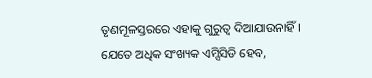ତୃଣମୂଳସ୍ତରରେ ଏହାକୁ ଗୁରୁତ୍ବ ଦିଆଯାଉନାହିଁ। ଯେତେ ଅଧିକ ସଂଖ୍ୟକ ଏମ୍ସିସିଡି ହେବ,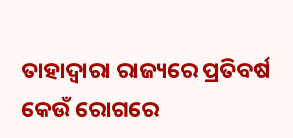ତାହାଦ୍ବାରା ରାଜ୍ୟରେ ପ୍ରତିବର୍ଷ କେଉଁ ରୋଗରେ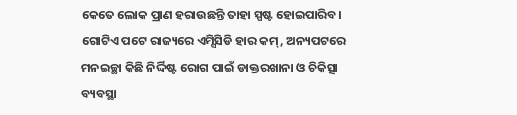କେତେ ଲୋକ ପ୍ରାଣ ହରାଉଛନ୍ତି ତାହା ସ୍ପଷ୍ଟ ହୋଇପାରିବ। ଗୋଟିଏ ପଟେ ରାଜ୍ୟରେ ଏମ୍ସିସିଡି ହାର କମ୍, ଅନ୍ୟପଟରେ ମନଇଚ୍ଛା କିଛି ନିର୍ଦ୍ଦିଷ୍ଟ ରୋଗ ପାଇଁ ଡାକ୍ତରଖାନା ଓ ଚିକିତ୍ସା ବ୍ୟବସ୍ଥା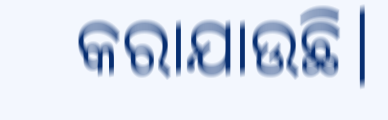କରାଯାଉଛି।